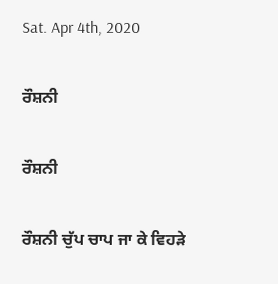Sat. Apr 4th, 2020

ਰੌਸ਼ਨੀ

ਰੌਸ਼ਨੀ

ਰੌਸ਼ਨੀ ਚੁੱਪ ਚਾਪ ਜਾ ਕੇ ਵਿਹੜੇ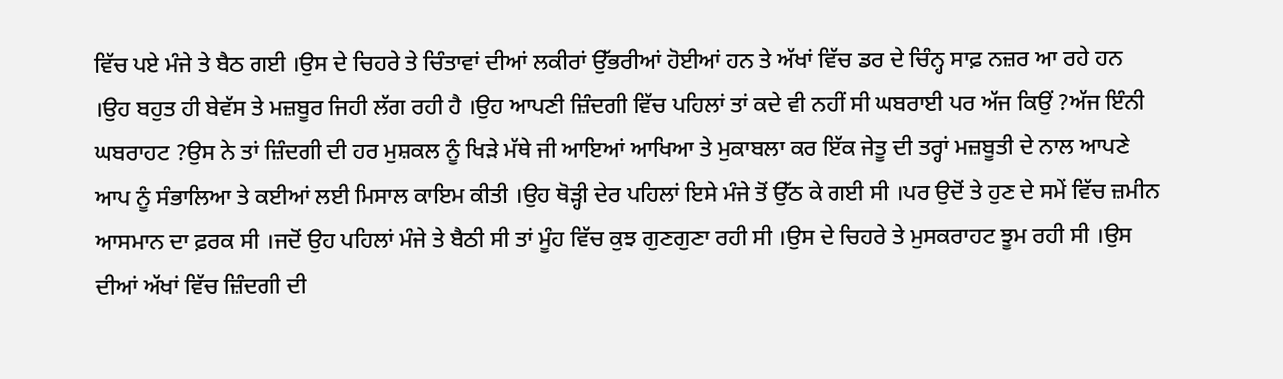ਵਿੱਚ ਪਏ ਮੰਜੇ ਤੇ ਬੈਠ ਗਈ ।ਉਸ ਦੇ ਚਿਹਰੇ ਤੇ ਚਿੰਤਾਵਾਂ ਦੀਆਂ ਲਕੀਰਾਂ ਉੱਭਰੀਆਂ ਹੋਈਆਂ ਹਨ ਤੇ ਅੱਖਾਂ ਵਿੱਚ ਡਰ ਦੇ ਚਿੰਨ੍ਹ ਸਾਫ਼ ਨਜ਼ਰ ਆ ਰਹੇ ਹਨ ।ਉਹ ਬਹੁਤ ਹੀ ਬੇਵੱਸ ਤੇ ਮਜ਼ਬੂਰ ਜਿਹੀ ਲੱਗ ਰਹੀ ਹੈ ।ਉਹ ਆਪਣੀ ਜ਼ਿੰਦਗੀ ਵਿੱਚ ਪਹਿਲਾਂ ਤਾਂ ਕਦੇ ਵੀ ਨਹੀਂ ਸੀ ਘਬਰਾਈ ਪਰ ਅੱਜ ਕਿਉਂ ?ਅੱਜ ਇੰਨੀ ਘਬਰਾਹਟ ?ਉਸ ਨੇ ਤਾਂ ਜ਼ਿੰਦਗੀ ਦੀ ਹਰ ਮੁਸ਼ਕਲ ਨੂੰ ਖਿੜੇ ਮੱਥੇ ਜੀ ਆਇਆਂ ਆਖਿਆ ਤੇ ਮੁਕਾਬਲਾ ਕਰ ਇੱਕ ਜੇਤੂ ਦੀ ਤਰ੍ਹਾਂ ਮਜ਼ਬੂਤੀ ਦੇ ਨਾਲ ਆਪਣੇ ਆਪ ਨੂੰ ਸੰਭਾਲਿਆ ਤੇ ਕਈਆਂ ਲਈ ਮਿਸਾਲ ਕਾਇਮ ਕੀਤੀ ।ਉਹ ਥੋੜ੍ਹੀ ਦੇਰ ਪਹਿਲਾਂ ਇਸੇ ਮੰਜੇ ਤੋਂ ਉੱਠ ਕੇ ਗਈ ਸੀ ।ਪਰ ਉਦੋਂ ਤੇ ਹੁਣ ਦੇ ਸਮੇਂ ਵਿੱਚ ਜ਼ਮੀਨ ਆਸਮਾਨ ਦਾ ਫ਼ਰਕ ਸੀ ।ਜਦੋਂ ਉਹ ਪਹਿਲਾਂ ਮੰਜੇ ਤੇ ਬੈਠੀ ਸੀ ਤਾਂ ਮੂੰਹ ਵਿੱਚ ਕੁਝ ਗੁਣਗੁਣਾ ਰਹੀ ਸੀ ।ਉਸ ਦੇ ਚਿਹਰੇ ਤੇ ਮੁਸਕਰਾਹਟ ਝੂਮ ਰਹੀ ਸੀ ।ਉਸ ਦੀਆਂ ਅੱਖਾਂ ਵਿੱਚ ਜ਼ਿੰਦਗੀ ਦੀ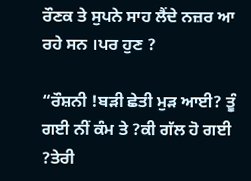ਰੌਣਕ ਤੇ ਸੁਪਨੇ ਸਾਹ ਲੈਂਦੇ ਨਜ਼ਰ ਆ ਰਹੇ ਸਨ ।ਪਰ ਹੁਣ ?

“ਰੌਸ਼ਨੀ !ਬੜੀ ਛੇਤੀ ਮੁੜ ਆਈ? ਤੂੰ ਗਈ ਨੀਂ ਕੰਮ ਤੇ ?ਕੀ ਗੱਲ ਹੋ ਗਈ ?ਤੇਰੀ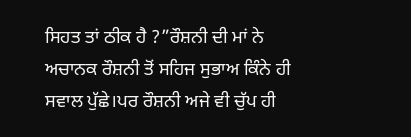ਸਿਹਤ ਤਾਂ ਠੀਕ ਹੈ ?”ਰੌਸ਼ਨੀ ਦੀ ਮਾਂ ਨੇ ਅਚਾਨਕ ਰੌਸ਼ਨੀ ਤੋਂ ਸਹਿਜ ਸੁਭਾਅ ਕਿੰਨੇ ਹੀ ਸਵਾਲ ਪੁੱਛੇ।ਪਰ ਰੌਸ਼ਨੀ ਅਜੇ ਵੀ ਚੁੱਪ ਹੀ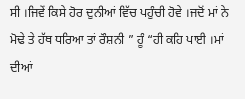ਸੀ ।ਜਿਵੇਂ ਕਿਸੇ ਹੋਰ ਦੁਨੀਆਂ ਵਿੱਚ ਪਹੁੰਚੀ ਹੋਵੇ ।ਜਦੋਂ ਮਾਂ ਨੇ ਮੋਢੇ ਤੇ ਹੱਥ ਧਰਿਆ ਤਾਂ ਰੌਸ਼ਨੀ ” ਹੂੰ “ਹੀ ਕਹਿ ਪਾਈ ।ਮਾਂ ਦੀਆਂ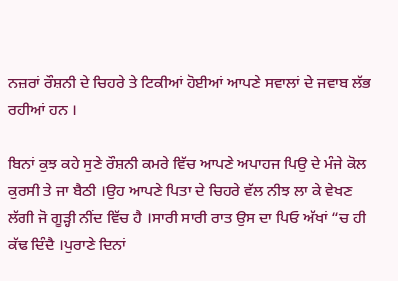ਨਜ਼ਰਾਂ ਰੌਸ਼ਨੀ ਦੇ ਚਿਹਰੇ ਤੇ ਟਿਕੀਆਂ ਹੋਈਆਂ ਆਪਣੇ ਸਵਾਲਾਂ ਦੇ ਜਵਾਬ ਲੱਭ ਰਹੀਆਂ ਹਨ ।

ਬਿਨਾਂ ਕੁਝ ਕਹੇ ਸੁਣੇ ਰੌਸ਼ਨੀ ਕਮਰੇ ਵਿੱਚ ਆਪਣੇ ਅਪਾਹਜ ਪਿਉ ਦੇ ਮੰਜੇ ਕੋਲ ਕੁਰਸੀ ਤੇ ਜਾ ਬੈਠੀ ।ਉਹ ਆਪਣੇ ਪਿਤਾ ਦੇ ਚਿਹਰੇ ਵੱਲ ਨੀਝ ਲਾ ਕੇ ਵੇਖਣ ਲੱਗੀ ਜੋ ਗੂੜ੍ਹੀ ਨੀਂਦ ਵਿੱਚ ਹੈ ।ਸਾਰੀ ਸਾਰੀ ਰਾਤ ਉਸ ਦਾ ਪਿਓ ਅੱਖਾਂ “ਚ ਹੀ ਕੱਢ ਦਿੰਦੈ ।ਪੁਰਾਣੇ ਦਿਨਾਂ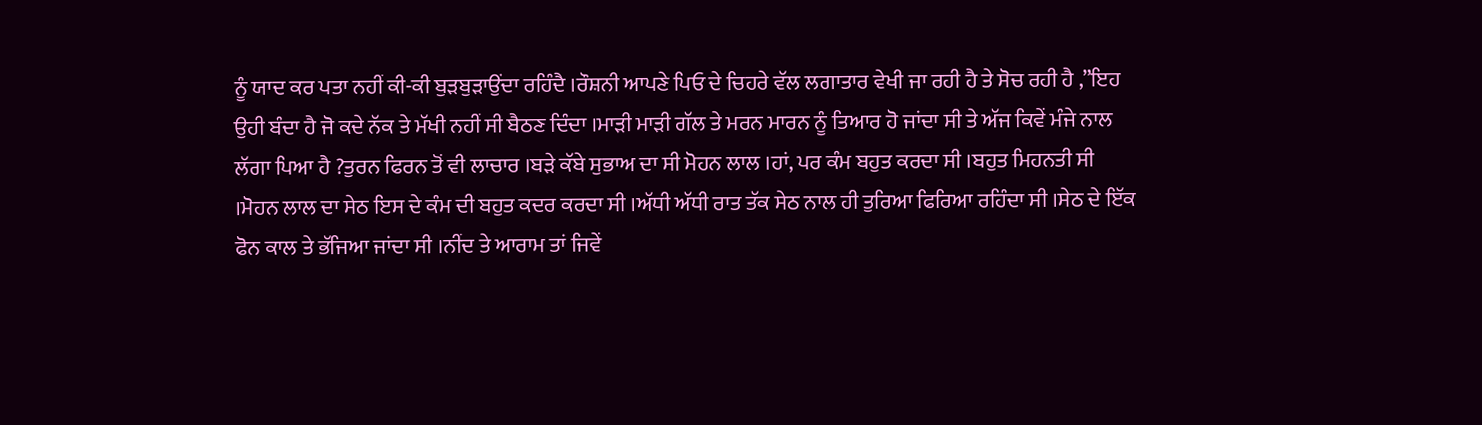ਨੂੰ ਯਾਦ ਕਰ ਪਤਾ ਨਹੀਂ ਕੀ-ਕੀ ਬੁੜਬੁੜਾਉਂਦਾ ਰਹਿੰਦੈ ।ਰੌਸ਼ਨੀ ਆਪਣੇ ਪਿਓ ਦੇ ਚਿਹਰੇ ਵੱਲ ਲਗਾਤਾਰ ਵੇਖੀ ਜਾ ਰਹੀ ਹੈ ਤੇ ਸੋਚ ਰਹੀ ਹੈ ,”ਇਹ ਉਹੀ ਬੰਦਾ ਹੈ ਜੋ ਕਦੇ ਨੱਕ ਤੇ ਮੱਖੀ ਨਹੀਂ ਸੀ ਬੈਠਣ ਦਿੰਦਾ ।ਮਾੜੀ ਮਾੜੀ ਗੱਲ ਤੇ ਮਰਨ ਮਾਰਨ ਨੂੰ ਤਿਆਰ ਹੋ ਜਾਂਦਾ ਸੀ ਤੇ ਅੱਜ ਕਿਵੇਂ ਮੰਜੇ ਨਾਲ ਲੱਗਾ ਪਿਆ ਹੈ ?ਤੁਰਨ ਫਿਰਨ ਤੋਂ ਵੀ ਲਾਚਾਰ ।ਬੜੇ ਕੱਬੇ ਸੁਭਾਅ ਦਾ ਸੀ ਮੋਹਨ ਲਾਲ ।ਹਾਂ, ਪਰ ਕੰਮ ਬਹੁਤ ਕਰਦਾ ਸੀ ।ਬਹੁਤ ਮਿਹਨਤੀ ਸੀ ।ਮੋਹਨ ਲਾਲ ਦਾ ਸੇਠ ਇਸ ਦੇ ਕੰਮ ਦੀ ਬਹੁਤ ਕਦਰ ਕਰਦਾ ਸੀ ।ਅੱਧੀ ਅੱਧੀ ਰਾਤ ਤੱਕ ਸੇਠ ਨਾਲ ਹੀ ਤੁਰਿਆ ਫਿਰਿਆ ਰਹਿੰਦਾ ਸੀ ।ਸੇਠ ਦੇ ਇੱਕ ਫੋਨ ਕਾਲ ਤੇ ਭੱਜਿਆ ਜਾਂਦਾ ਸੀ ।ਨੀਂਦ ਤੇ ਆਰਾਮ ਤਾਂ ਜਿਵੇਂ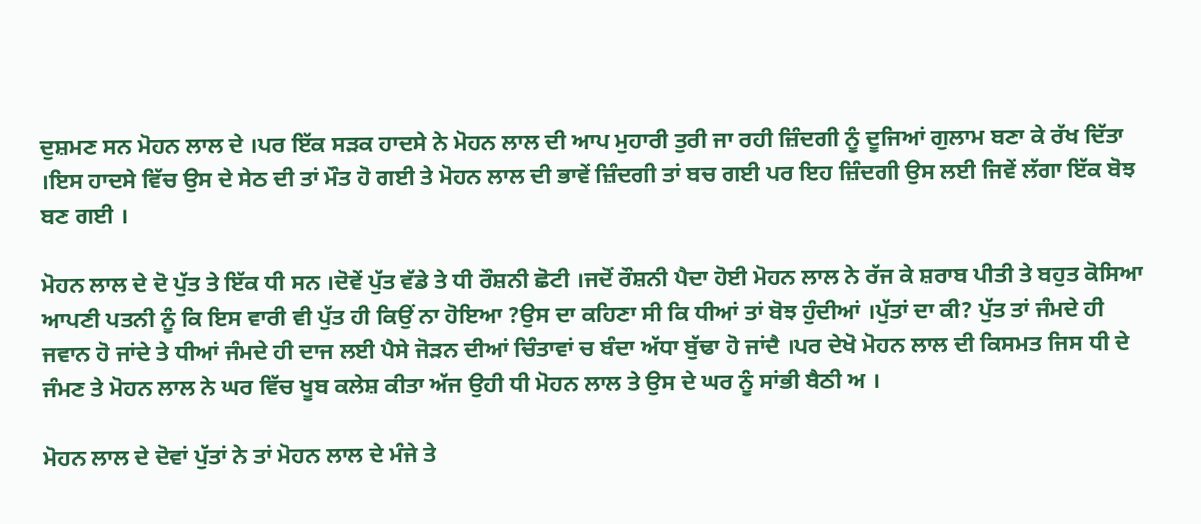ਦੁਸ਼ਮਣ ਸਨ ਮੋਹਨ ਲਾਲ ਦੇ ।ਪਰ ਇੱਕ ਸੜਕ ਹਾਦਸੇ ਨੇ ਮੋਹਨ ਲਾਲ ਦੀ ਆਪ ਮੁਹਾਰੀ ਤੁਰੀ ਜਾ ਰਹੀ ਜ਼ਿੰਦਗੀ ਨੂੰ ਦੂਜਿਆਂ ਗੁਲਾਮ ਬਣਾ ਕੇ ਰੱਖ ਦਿੱਤਾ ।ਇਸ ਹਾਦਸੇ ਵਿੱਚ ਉਸ ਦੇ ਸੇਠ ਦੀ ਤਾਂ ਮੌਤ ਹੋ ਗਈ ਤੇ ਮੋਹਨ ਲਾਲ ਦੀ ਭਾਵੇਂ ਜ਼ਿੰਦਗੀ ਤਾਂ ਬਚ ਗਈ ਪਰ ਇਹ ਜ਼ਿੰਦਗੀ ਉਸ ਲਈ ਜਿਵੇਂ ਲੱਗਾ ਇੱਕ ਬੋਝ ਬਣ ਗਈ ।

ਮੋਹਨ ਲਾਲ ਦੇ ਦੋ ਪੁੱਤ ਤੇ ਇੱਕ ਧੀ ਸਨ ।ਦੋਵੇਂ ਪੁੱਤ ਵੱਡੇ ਤੇ ਧੀ ਰੌਸ਼ਨੀ ਛੋਟੀ ।ਜਦੋਂ ਰੌਸ਼ਨੀ ਪੈਦਾ ਹੋਈ ਮੋਹਨ ਲਾਲ ਨੇ ਰੱਜ ਕੇ ਸ਼ਰਾਬ ਪੀਤੀ ਤੇ ਬਹੁਤ ਕੋਸਿਆ ਆਪਣੀ ਪਤਨੀ ਨੂੰ ਕਿ ਇਸ ਵਾਰੀ ਵੀ ਪੁੱਤ ਹੀ ਕਿਉਂ ਨਾ ਹੋਇਆ ?ਉਸ ਦਾ ਕਹਿਣਾ ਸੀ ਕਿ ਧੀਆਂ ਤਾਂ ਬੋਝ ਹੁੰਦੀਆਂ ।ਪੁੱਤਾਂ ਦਾ ਕੀ? ਪੁੱਤ ਤਾਂ ਜੰਮਦੇ ਹੀ ਜਵਾਨ ਹੋ ਜਾਂਦੇ ਤੇ ਧੀਆਂ ਜੰਮਦੇ ਹੀ ਦਾਜ ਲਈ ਪੈਸੇ ਜੋੜਨ ਦੀਆਂ ਚਿੰਤਾਵਾਂ ਚ ਬੰਦਾ ਅੱਧਾ ਬੁੱਢਾ ਹੋ ਜਾਂਦੈ ।ਪਰ ਦੇਖੋ ਮੋਹਨ ਲਾਲ ਦੀ ਕਿਸਮਤ ਜਿਸ ਧੀ ਦੇ ਜੰਮਣ ਤੇ ਮੋਹਨ ਲਾਲ ਨੇ ਘਰ ਵਿੱਚ ਖੂਬ ਕਲੇਸ਼ ਕੀਤਾ ਅੱਜ ਉਹੀ ਧੀ ਮੋਹਨ ਲਾਲ ਤੇ ਉਸ ਦੇ ਘਰ ਨੂੰ ਸਾਂਭੀ ਬੈਠੀ ਅ ।

ਮੋਹਨ ਲਾਲ ਦੇ ਦੋਵਾਂ ਪੁੱਤਾਂ ਨੇ ਤਾਂ ਮੋਹਨ ਲਾਲ ਦੇ ਮੰਜੇ ਤੇ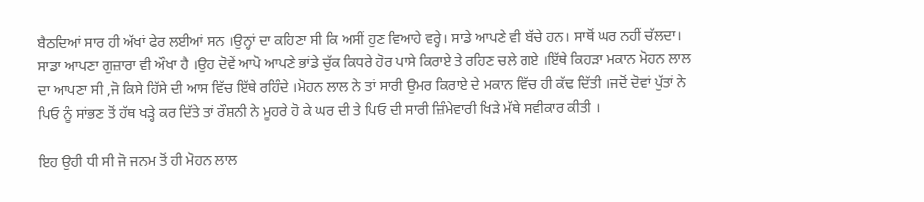ਬੈਠਦਿਆਂ ਸਾਰ ਹੀ ਅੱਖਾਂ ਫੇਰ ਲਈਆਂ ਸਨ ।ਉਨ੍ਹਾਂ ਦਾ ਕਹਿਣਾ ਸੀ ਕਿ ਅਸੀਂ ਹੁਣ ਵਿਆਹੇ ਵਰ੍ਹੇ। ਸਾਡੇ ਆਪਣੇ ਵੀ ਬੱਚੇ ਹਨ। ਸਾਥੋਂ ਘਰ ਨਹੀਂ ਚੱਲਦਾ। ਸਾਡਾ ਆਪਣਾ ਗੁਜ਼ਾਰਾ ਵੀ ਔਖਾ ਹੈ ।ਉਹ ਦੋਵੇਂ ਆਪੋ ਆਪਣੇ ਭਾਂਡੇ ਚੁੱਕ ਕਿਧਰੇ ਹੋਰ ਪਾਸੇ ਕਿਰਾਏ ਤੇ ਰਹਿਣ ਚਲੇ ਗਏ ।ਇੱਥੇ ਕਿਹੜਾ ਮਕਾਨ ਮੋਹਨ ਲਾਲ ਦਾ ਆਪਣਾ ਸੀ ,ਜੋ ਕਿਸੇ ਹਿੱਸੇ ਦੀ ਆਸ ਵਿੱਚ ਇੱਥੇ ਰਹਿੰਦੇ ।ਮੋਹਨ ਲਾਲ ਨੇ ਤਾਂ ਸਾਰੀ ਉਮਰ ਕਿਰਾਏ ਦੇ ਮਕਾਨ ਵਿੱਚ ਹੀ ਕੱਢ ਦਿੱਤੀ ।ਜਦੋਂ ਦੋਵਾਂ ਪੁੱਤਾਂ ਨੇ ਪਿਓ ਨੂੰ ਸਾਂਭਣ ਤੋਂ ਹੱਥ ਖੜ੍ਹੇ ਕਰ ਦਿੱਤੇ ਤਾਂ ਰੌਸ਼ਨੀ ਨੇ ਮੂਹਰੇ ਹੋ ਕੇ ਘਰ ਦੀ ਤੇ ਪਿਓ ਦੀ ਸਾਰੀ ਜ਼ਿੰਮੇਵਾਰੀ ਖਿੜੇ ਮੱਥੇ ਸਵੀਕਾਰ ਕੀਤੀ ।

ਇਹ ਉਹੀ ਧੀ ਸੀ ਜੋ ਜਨਮ ਤੋਂ ਹੀ ਮੋਹਨ ਲਾਲ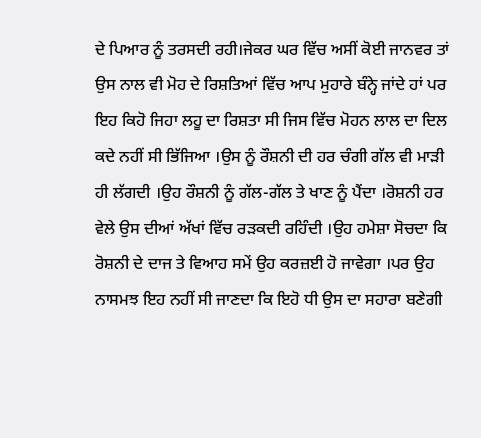ਦੇ ਪਿਆਰ ਨੂੰ ਤਰਸਦੀ ਰਹੀ।ਜੇਕਰ ਘਰ ਵਿੱਚ ਅਸੀਂ ਕੋਈ ਜਾਨਵਰ ਤਾਂ ਉਸ ਨਾਲ ਵੀ ਮੋਹ ਦੇ ਰਿਸ਼ਤਿਆਂ ਵਿੱਚ ਆਪ ਮੁਹਾਰੇ ਬੰਨ੍ਹੇ ਜਾਂਦੇ ਹਾਂ ਪਰ ਇਹ ਕਿਹੋ ਜਿਹਾ ਲਹੂ ਦਾ ਰਿਸ਼ਤਾ ਸੀ ਜਿਸ ਵਿੱਚ ਮੋਹਨ ਲਾਲ ਦਾ ਦਿਲ ਕਦੇ ਨਹੀਂ ਸੀ ਭਿੱਜਿਆ ।ਉਸ ਨੂੰ ਰੌਸ਼ਨੀ ਦੀ ਹਰ ਚੰਗੀ ਗੱਲ ਵੀ ਮਾੜੀ ਹੀ ਲੱਗਦੀ ।ਉਹ ਰੌਸ਼ਨੀ ਨੂੰ ਗੱਲ-ਗੱਲ ਤੇ ਖਾਣ ਨੂੰ ਪੈਂਦਾ ।ਰੋਸ਼ਨੀ ਹਰ ਵੇਲੇ ਉਸ ਦੀਆਂ ਅੱਖਾਂ ਵਿੱਚ ਰੜਕਦੀ ਰਹਿੰਦੀ ।ਉਹ ਹਮੇਸ਼ਾ ਸੋਚਦਾ ਕਿ ਰੋਸ਼ਨੀ ਦੇ ਦਾਜ ਤੇ ਵਿਆਹ ਸਮੇਂ ਉਹ ਕਰਜ਼ਈ ਹੋ ਜਾਵੇਗਾ ।ਪਰ ਉਹ ਨਾਸਮਝ ਇਹ ਨਹੀਂ ਸੀ ਜਾਣਦਾ ਕਿ ਇਹੋ ਧੀ ਉਸ ਦਾ ਸਹਾਰਾ ਬਣੇਗੀ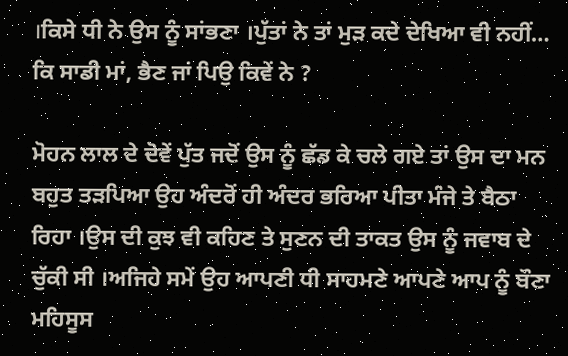।ਕਿਸੇ ਧੀ ਨੇ ਉਸ ਨੂੰ ਸਾਂਭਣਾ ।ਪੁੱਤਾਂ ਨੇ ਤਾਂ ਮੁੜ ਕਦੇ ਦੇਖਿਆ ਵੀ ਨਹੀਂ… ਕਿ ਸਾਡੀ ਮਾਂ, ਭੈਣ ਜਾਂ ਪਿਉ ਕਿਵੇਂ ਨੇ ?

ਮੋਹਨ ਲਾਲ ਦੇ ਦੋਵੇਂ ਪੁੱਤ ਜਦੋਂ ਉਸ ਨੂੰ ਛੱਡ ਕੇ ਚਲੇ ਗਏ ਤਾਂ ਉਸ ਦਾ ਮਨ ਬਹੁਤ ਤੜਪਿਆ ਉਹ ਅੰਦਰੋਂ ਹੀ ਅੰਦਰ ਭਰਿਆ ਪੀਤਾ ਮੰਜੇ ਤੇ ਬੈਠਾ ਰਿਹਾ ।ਉਸ ਦੀ ਕੁਝ ਵੀ ਕਹਿਣ ਤੇ ਸੁਣਨ ਦੀ ਤਾਕਤ ਉਸ ਨੂੰ ਜਵਾਬ ਦੇ ਚੁੱਕੀ ਸੀ ।ਅਜਿਹੇ ਸਮੇਂ ਉਹ ਆਪਣੀ ਧੀ ਸਾਹਮਣੇ ਆਪਣੇ ਆਪ ਨੂੰ ਬੌਣਾ ਮਹਿਸੂਸ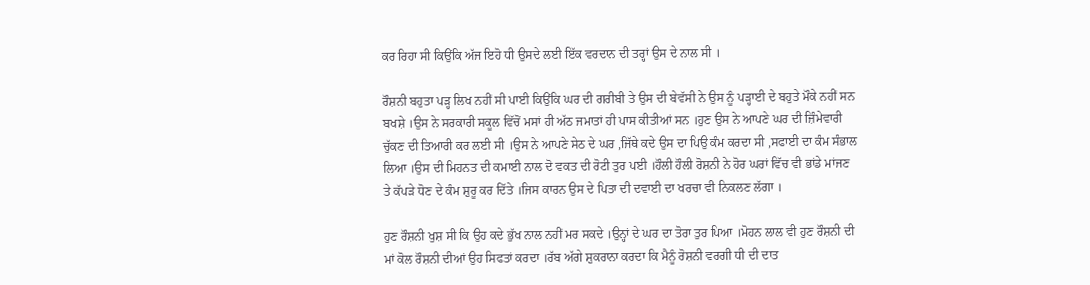ਕਰ ਰਿਹਾ ਸੀ ਕਿਉਂਕਿ ਅੱਜ ਇਹੋ ਧੀ ਉਸਦੇ ਲਈ ਇੱਕ ਵਰਦਾਨ ਦੀ ਤਰ੍ਹਾਂ ਉਸ ਦੇ ਨਾਲ ਸੀ ।

ਰੌਸ਼ਨੀ ਬਹੁਤਾ ਪੜ੍ਹ ਲਿਖ ਨਹੀਂ ਸੀ ਪਾਈ ਕਿਉਂਕਿ ਘਰ ਦੀ ਗਰੀਬੀ ਤੇ ਉਸ ਦੀ ਬੇਵੱਸੀ ਨੇ ਉਸ ਨੂੰ ਪੜ੍ਹਾਈ ਦੇ ਬਹੁਤੇ ਮੌਕੇ ਨਹੀਂ ਸਨ ਬਖਸ਼ੇ ।ਉਸ ਨੇ ਸਰਕਾਰੀ ਸਕੂਲ ਵਿੱਚੋਂ ਮਸਾਂ ਹੀ ਅੱਠ ਜਮਾਤਾਂ ਹੀ ਪਾਸ ਕੀਤੀਆਂ ਸਨ ।ਹੁਣ ਉਸ ਨੇ ਆਪਣੇ ਘਰ ਦੀ ਜ਼ਿੰਮੇਵਾਰੀ ਚੁੱਕਣ ਦੀ ਤਿਆਰੀ ਕਰ ਲਈ ਸੀ ।ਉਸ ਨੇ ਆਪਣੇ ਸੇਠ ਦੇ ਘਰ ,ਜਿੱਥੇ ਕਦੇ ਉਸ ਦਾ ਪਿਉ ਕੰਮ ਕਰਦਾ ਸੀ ,ਸਫਾਈ ਦਾ ਕੰਮ ਸੰਭਾਲ ਲਿਆ ।ਉਸ ਦੀ ਮਿਹਨਤ ਦੀ ਕਮਾਈ ਨਾਲ ਦੋ ਵਕਤ ਦੀ ਰੋਟੀ ਤੁਰ ਪਈ ।ਹੌਲੀ ਹੌਲੀ ਰੋਸ਼ਨੀ ਨੇ ਹੋਰ ਘਰਾਂ ਵਿੱਚ ਵੀ ਭਾਂਡੇ ਮਾਂਜਣ ਤੇ ਕੱਪੜੇ ਧੋਣ ਦੇ ਕੰਮ ਸ਼ੁਰੂ ਕਰ ਦਿੱਤੇ ।ਜਿਸ ਕਾਰਨ ਉਸ ਦੇ ਪਿਤਾ ਦੀ ਦਵਾਈ ਦਾ ਖਰਚਾ ਵੀ ਨਿਕਲਣ ਲੱਗਾ ।

ਹੁਣ ਰੌਸ਼ਨੀ ਖੁਸ਼ ਸੀ ਕਿ ਉਹ ਕਦੇ ਭੁੱਖ ਨਾਲ ਨਹੀਂ ਮਰ ਸਕਦੇ ।ਉਨ੍ਹਾਂ ਦੇ ਘਰ ਦਾ ਤੋਰਾ ਤੁਰ ਪਿਆ ।ਮੋਹਨ ਲਾਲ ਵੀ ਹੁਣ ਰੌਸ਼ਨੀ ਦੀ ਮਾਂ ਕੋਲ ਰੌਸ਼ਨੀ ਦੀਆਂ ਉਹ ਸਿਫਤਾਂ ਕਰਦਾ ।ਰੱਬ ਅੱਗੇ ਸ਼ੁਕਰਾਨਾ ਕਰਦਾ ਕਿ ਮੈਨੂੰ ਰੋਸ਼ਨੀ ਵਰਗੀ ਧੀ ਦੀ ਦਾਤ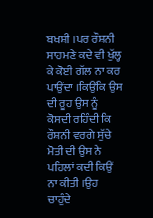ਬਖਸ਼ੀ ।ਪਰ ਰੌਸ਼ਨੀ ਸਾਹਮਣੇ ਕਦੇ ਵੀ ਖੁੱਲ੍ਹ ਕੇ ਕੋਈ ਗੱਲ ਨਾ ਕਰ ਪਾਉਂਦਾ ।ਕਿਉਂਕਿ ਉਸ ਦੀ ਰੂਹ ਉਸ ਨੂੰ ਕੋਸਦੀ ਰਹਿੰਦੀ ਕਿ ਰੌਸ਼ਨੀ ਵਰਗੇ ਸੁੱਚੇ ਮੋਤੀ ਦੀ ਉਸ ਨੇ ਪਹਿਲਾਂ ਕਦੀ ਕਿਉਂ ਨਾ ਕੀਤੀ ।ਉਹ ਚਾਹੁੰਦੇ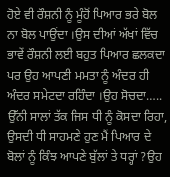ਹੋਏ ਵੀ ਰੌਸ਼ਨੀ ਨੂੰ ਮੂੰਹੋਂ ਪਿਆਰ ਭਰੇ ਬੋਲ ਨਾ ਬੋਲ ਪਾਉਂਦਾ ।ਉਸ ਦੀਆਂ ਅੱਖਾਂ ਵਿੱਚ ਭਾਵੇਂ ਰੌਸ਼ਨੀ ਲਈ ਬਹੁਤ ਪਿਆਰ ਛਲਕਦਾ ਪਰ ਉਹ ਆਪਣੀ ਮਮਤਾ ਨੂੰ ਅੰਦਰ ਹੀ ਅੰਦਰ ਸਮੇਟਦਾ ਰਹਿੰਦਾ ।ਉਹ ਸੋਚਦਾ….. ਉੱਨੀ ਸਾਲਾਂ ਤੱਕ ਜਿਸ ਧੀ ਨੂੰ ਕੋਸਦਾ ਰਿਹਾ, ਉਸਦੀ ਧੀ ਸਾਹਮਣੇ ਹੁਣ ਮੈਂ ਪਿਆਰ ਦੇ ਬੋਲਾਂ ਨੂੰ ਕਿੰਝ ਆਪਣੇ ਬੁੱਲਾਂ ਤੇ ਧਰ੍ਹਾਂ ?ਉਹ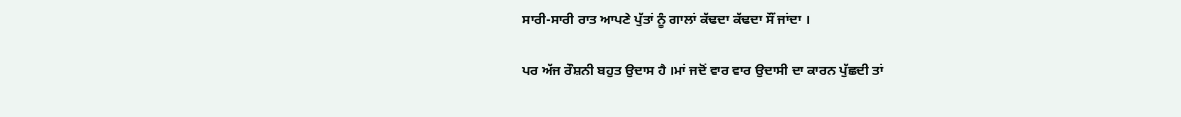ਸਾਰੀ-ਸਾਰੀ ਰਾਤ ਆਪਣੇ ਪੁੱਤਾਂ ਨੂੰ ਗਾਲਾਂ ਕੱਢਦਾ ਕੱਢਦਾ ਸੌਂ ਜਾਂਦਾ ।

ਪਰ ਅੱਜ ਰੌਸ਼ਨੀ ਬਹੁਤ ਉਦਾਸ ਹੈ ।ਮਾਂ ਜਦੋਂ ਵਾਰ ਵਾਰ ਉਦਾਸੀ ਦਾ ਕਾਰਨ ਪੁੱਛਦੀ ਤਾਂ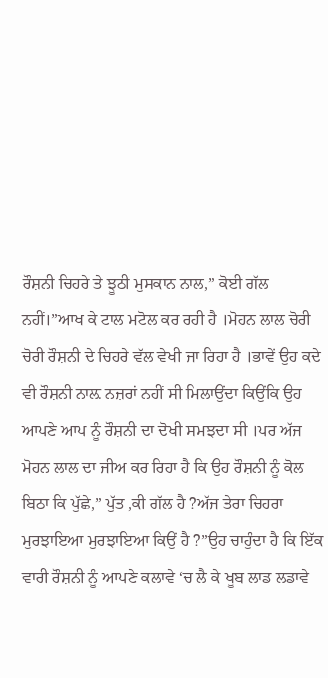ਰੌਸ਼ਨੀ ਚਿਹਰੇ ਤੇ ਝੂਠੀ ਮੁਸਕਾਨ ਨਾਲ,” ਕੋਈ ਗੱਲ ਨਹੀਂ।”ਆਖ ਕੇ ਟਾਲ ਮਟੋਲ ਕਰ ਰਹੀ ਹੈ ।ਮੋਹਨ ਲਾਲ ਚੋਰੀ ਚੋਰੀ ਰੌਸ਼ਨੀ ਦੇ ਚਿਹਰੇ ਵੱਲ ਵੇਖੀ ਜਾ ਰਿਹਾ ਹੈ ।ਭਾਵੇਂ ਉਹ ਕਦੇ ਵੀ ਰੌਸ਼ਨੀ ਨਾਲ਼ ਨਜ਼ਰਾਂ ਨਹੀਂ ਸੀ ਮਿਲਾਉਂਦਾ ਕਿਉਂਕਿ ਉਹ ਆਪਣੇ ਆਪ ਨੂੰ ਰੌਸ਼ਨੀ ਦਾ ਦੋਖੀ ਸਮਝਦਾ ਸੀ ।ਪਰ ਅੱਜ ਮੋਹਨ ਲਾਲ ਦਾ ਜੀਅ ਕਰ ਰਿਹਾ ਹੈ ਕਿ ਉਹ ਰੌਸ਼ਨੀ ਨੂੰ ਕੋਲ ਬਿਠਾ ਕਿ ਪੁੱਛੇ,” ਪੁੱਤ ,ਕੀ ਗੱਲ ਹੈ ?ਅੱਜ ਤੇਰਾ ਚਿਹਰਾ ਮੁਰਝਾਇਆ ਮੁਰਝਾਇਆ ਕਿਉਂ ਹੈ ?”ਉਹ ਚਾਹੁੰਦਾ ਹੈ ਕਿ ਇੱਕ ਵਾਰੀ ਰੌਸ਼ਨੀ ਨੂੰ ਆਪਣੇ ਕਲਾਵੇ ‘ਚ ਲੈ ਕੇ ਖੂਬ ਲਾਡ ਲਡਾਵੇ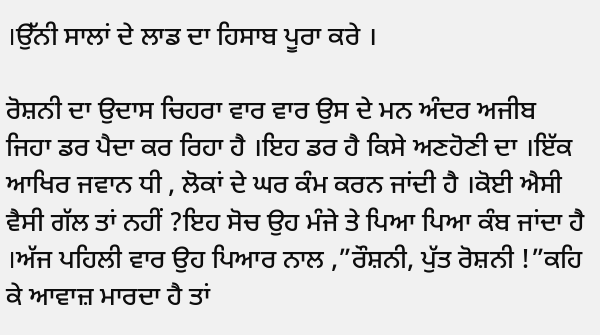।ਉੱਨੀ ਸਾਲਾਂ ਦੇ ਲਾਡ ਦਾ ਹਿਸਾਬ ਪੂਰਾ ਕਰੇ ।

ਰੋਸ਼ਨੀ ਦਾ ਉਦਾਸ ਚਿਹਰਾ ਵਾਰ ਵਾਰ ਉਸ ਦੇ ਮਨ ਅੰਦਰ ਅਜੀਬ ਜਿਹਾ ਡਰ ਪੈਦਾ ਕਰ ਰਿਹਾ ਹੈ ।ਇਹ ਡਰ ਹੈ ਕਿਸੇ ਅਣਹੋਣੀ ਦਾ ।ਇੱਕ ਆਖਿਰ ਜਵਾਨ ਧੀ , ਲੋਕਾਂ ਦੇ ਘਰ ਕੰਮ ਕਰਨ ਜਾਂਦੀ ਹੈ ।ਕੋਈ ਐਸੀ ਵੈਸੀ ਗੱਲ ਤਾਂ ਨਹੀਂ ?ਇਹ ਸੋਚ ਉਹ ਮੰਜੇ ਤੇ ਪਿਆ ਪਿਆ ਕੰਬ ਜਾਂਦਾ ਹੈ ।ਅੱਜ ਪਹਿਲੀ ਵਾਰ ਉਹ ਪਿਆਰ ਨਾਲ ,”ਰੌਸ਼ਨੀ, ਪੁੱਤ ਰੋਸ਼ਨੀ !”ਕਹਿ ਕੇ ਆਵਾਜ਼ ਮਾਰਦਾ ਹੈ ਤਾਂ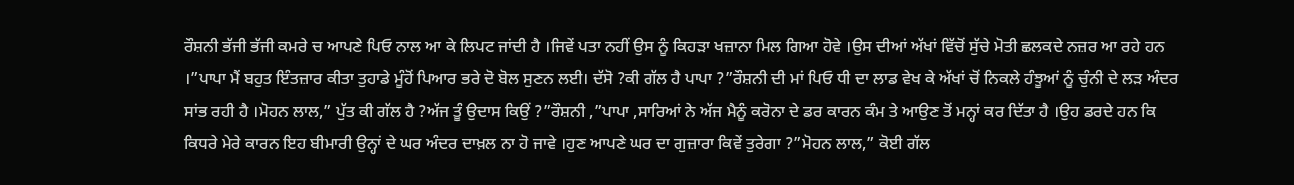ਰੌਸ਼ਨੀ ਭੱਜੀ ਭੱਜੀ ਕਮਰੇ ਚ ਆਪਣੇ ਪਿਓ ਨਾਲ ਆ ਕੇ ਲਿਪਟ ਜਾਂਦੀ ਹੈ ।ਜਿਵੇਂ ਪਤਾ ਨਹੀਂ ਉਸ ਨੂੰ ਕਿਹੜਾ ਖਜ਼ਾਨਾ ਮਿਲ ਗਿਆ ਹੋਵੇ ।ਉਸ ਦੀਆਂ ਅੱਖਾਂ ਵਿੱਚੋਂ ਸੁੱਚੇ ਮੋਤੀ ਛਲਕਦੇ ਨਜ਼ਰ ਆ ਰਹੇ ਹਨ ।”ਪਾਪਾ ਮੈਂ ਬਹੁਤ ਇੰਤਜ਼ਾਰ ਕੀਤਾ ਤੁਹਾਡੇ ਮੂੰਹੋਂ ਪਿਆਰ ਭਰੇ ਦੋ ਬੋਲ ਸੁਣਨ ਲਈ। ਦੱਸੋ ?ਕੀ ਗੱਲ ਹੈ ਪਾਪਾ ?”ਰੌਸ਼ਨੀ ਦੀ ਮਾਂ ਪਿਓ ਧੀ ਦਾ ਲਾਡ ਵੇਖ ਕੇ ਅੱਖਾਂ ਚੋਂ ਨਿਕਲੇ ਹੰਝੂਆਂ ਨੂੰ ਚੁੰਨੀ ਦੇ ਲੜ ਅੰਦਰ ਸਾਂਭ ਰਹੀ ਹੈ ।ਮੋਹਨ ਲਾਲ,” ਪੁੱਤ ਕੀ ਗੱਲ ਹੈ ?ਅੱਜ ਤੂੰ ਉਦਾਸ ਕਿਉਂ ?”ਰੌਸ਼ਨੀ ,”ਪਾਪਾ ,ਸਾਰਿਆਂ ਨੇ ਅੱਜ ਮੈਨੂੰ ਕਰੋਨਾ ਦੇ ਡਰ ਕਾਰਨ ਕੰਮ ਤੇ ਆਉਣ ਤੋਂ ਮਨ੍ਹਾਂ ਕਰ ਦਿੱਤਾ ਹੈ ।ਉਹ ਡਰਦੇ ਹਨ ਕਿ ਕਿਧਰੇ ਮੇਰੇ ਕਾਰਨ ਇਹ ਬੀਮਾਰੀ ਉਨ੍ਹਾਂ ਦੇ ਘਰ ਅੰਦਰ ਦਾਖ਼ਲ ਨਾ ਹੋ ਜਾਵੇ ।ਹੁਣ ਆਪਣੇ ਘਰ ਦਾ ਗੁਜ਼ਾਰਾ ਕਿਵੇਂ ਤੁਰੇਗਾ ?”ਮੋਹਨ ਲਾਲ,” ਕੋਈ ਗੱਲ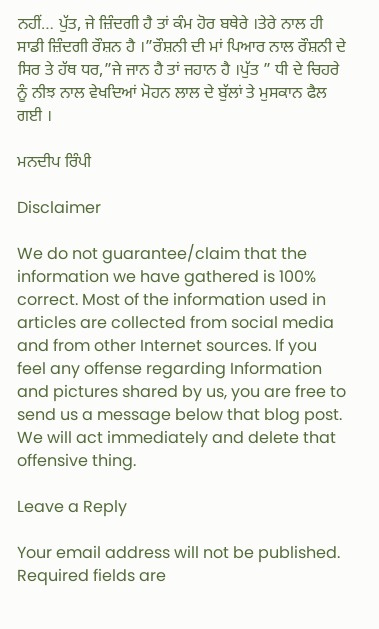ਨਹੀਂ… ਪੁੱਤ, ਜੇ ਜ਼ਿੰਦਗੀ ਹੈ ਤਾਂ ਕੰਮ ਹੋਰ ਬਥੇਰੇ ।ਤੇਰੇ ਨਾਲ ਹੀ ਸਾਡੀ ਜ਼ਿੰਦਗੀ ਰੌਸ਼ਨ ਹੈ ।”ਰੌਸ਼ਨੀ ਦੀ ਮਾਂ ਪਿਆਰ ਨਾਲ ਰੌਸ਼ਨੀ ਦੇ ਸਿਰ ਤੇ ਹੱਥ ਧਰ,”ਜੇ ਜਾਨ ਹੈ ਤਾਂ ਜਹਾਨ ਹੈ ।ਪੁੱਤ ” ਧੀ ਦੇ ਚਿਹਰੇ ਨੂੰ ਨੀਝ ਨਾਲ ਵੇਖਦਿਆਂ ਮੋਹਨ ਲਾਲ ਦੇ ਬੁੱਲਾਂ ਤੇ ਮੁਸਕਾਨ ਫੈਲ ਗਈ ।

ਮਨਦੀਪ ਰਿੰਪੀ

Disclaimer

We do not guarantee/claim that the information we have gathered is 100% correct. Most of the information used in articles are collected from social media and from other Internet sources. If you feel any offense regarding Information and pictures shared by us, you are free to send us a message below that blog post. We will act immediately and delete that offensive thing.

Leave a Reply

Your email address will not be published. Required fields are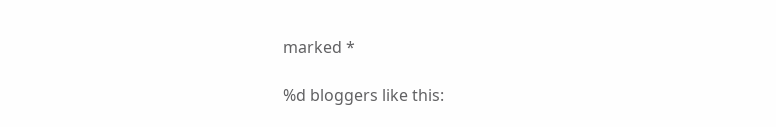marked *

%d bloggers like this: